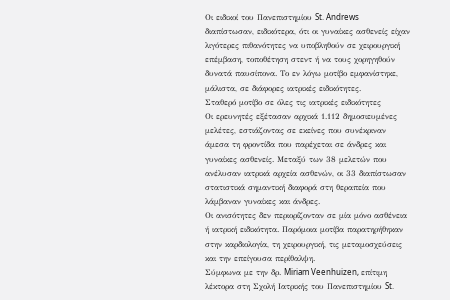Οι ειδικοί του Πανεπιστημίου St. Andrews διαπίστωσαν, ειδικότερα, ότι οι γυναίκες ασθενείς είχαν λιγότερες πιθανότητες να υποβληθούν σε χειρουργική επέμβαση, τοποθέτηση στεντ ή να τους χορηγηθούν δυνατά παυσίπονα. Το εν λόγω μοτίβο εμφανίστηκε, μάλιστα, σε διάφορες ιατρικές ειδικότητες.
Σταθερό μοτίβο σε όλες τις ιατρικές ειδικότητες
Οι ερευνητές εξέτασαν αρχικά 1.112 δημοσιευμένες μελέτες, εστιάζοντας σε εκείνες που συνέκριναν άμεσα τη φροντίδα που παρέχεται σε άνδρες και γυναίκες ασθενείς. Μεταξύ των 38 μελετών που ανέλυσαν ιατρικά αρχεία ασθενών, οι 33 διαπίστωσαν στατιστικά σημαντική διαφορά στη θεραπεία που λάμβαναν γυναίκες και άνδρες.
Οι ανισότητες δεν περιορίζονταν σε μία μόνο ασθένεια ή ιατρική ειδικότητα. Παρόμοια μοτίβα παρατηρήθηκαν στην καρδιολογία, τη χειρουργική, τις μεταμοσχεύσεις και την επείγουσα περίθαλψη.
Σύμφωνα με την δρ. Miriam Veenhuizen, επίτιμη λέκτορα στη Σχολή Ιατρικής του Πανεπιστημίου St.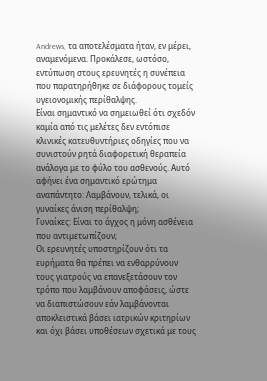Andrews, τα αποτελέσματα ήταν, εν μέρει, αναμενόμενα. Προκάλεσε, ωστόσο, εντύπωση στους ερευνητές η συνέπεια που παρατηρήθηκε σε διάφορους τομείς υγειονομικής περίθαλψης.
Είναι σημαντικό να σημειωθεί ότι σχεδόν καμία από τις μελέτες δεν εντόπισε κλινικές κατευθυντήριες οδηγίες που να συνιστούν ρητά διαφορετική θεραπεία ανάλογα με το φύλο του ασθενούς. Αυτό αφήνει ένα σημαντικό ερώτημα αναπάντητο: Λαμβάνουν, τελικά, οι γυναίκες άνιση περίθαλψη;
Γυναίκες: Είναι το άγχος η μόνη ασθένεια που αντιμετωπίζουν;
Οι ερευνητές υποστηρίζουν ότι τα ευρήματα θα πρέπει να ενθαρρύνουν τους γιατρούς να επανεξετάσουν τον τρόπο που λαμβάνουν αποφάσεις, ώστε να διαπιστώσουν εάν λαμβάνονται αποκλειστικά βάσει ιατρικών κριτηρίων και όχι βάσει υποθέσεων σχετικά με τους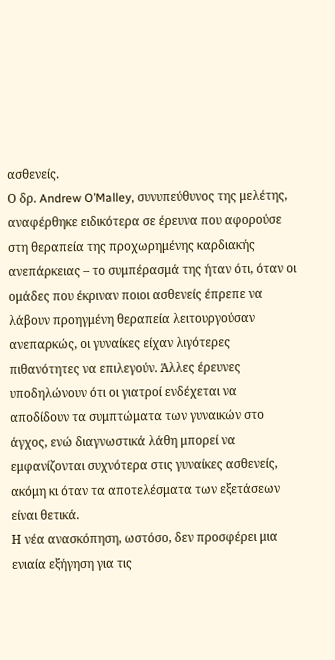ασθενείς.
Ο δρ. Andrew O’Malley, συνυπεύθυνος της μελέτης, αναφέρθηκε ειδικότερα σε έρευνα που αφορούσε στη θεραπεία της προχωρημένης καρδιακής ανεπάρκειας – το συμπέρασμά της ήταν ότι, όταν οι ομάδες που έκριναν ποιοι ασθενείς έπρεπε να λάβουν προηγμένη θεραπεία λειτουργούσαν ανεπαρκώς, οι γυναίκες είχαν λιγότερες πιθανότητες να επιλεγούν. Άλλες έρευνες υποδηλώνουν ότι οι γιατροί ενδέχεται να αποδίδουν τα συμπτώματα των γυναικών στο άγχος, ενώ διαγνωστικά λάθη μπορεί να εμφανίζονται συχνότερα στις γυναίκες ασθενείς, ακόμη κι όταν τα αποτελέσματα των εξετάσεων είναι θετικά.
Η νέα ανασκόπηση, ωστόσο, δεν προσφέρει μια ενιαία εξήγηση για τις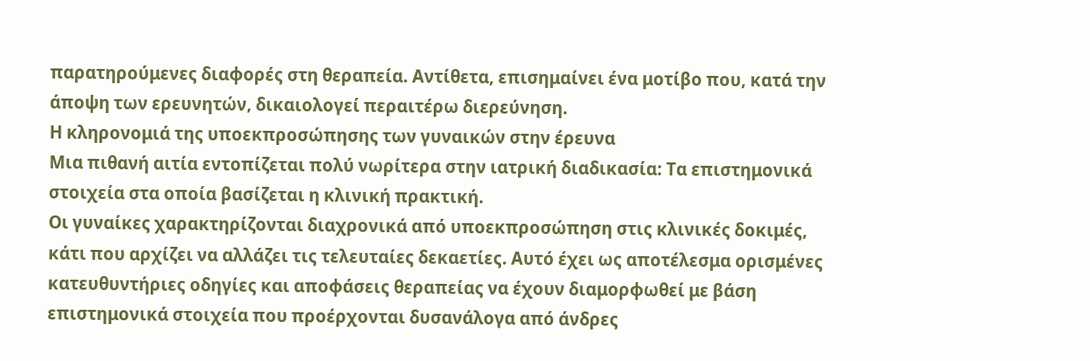παρατηρούμενες διαφορές στη θεραπεία. Αντίθετα, επισημαίνει ένα μοτίβο που, κατά την άποψη των ερευνητών, δικαιολογεί περαιτέρω διερεύνηση.
Η κληρονομιά της υποεκπροσώπησης των γυναικών στην έρευνα
Μια πιθανή αιτία εντοπίζεται πολύ νωρίτερα στην ιατρική διαδικασία: Τα επιστημονικά στοιχεία στα οποία βασίζεται η κλινική πρακτική.
Οι γυναίκες χαρακτηρίζονται διαχρονικά από υποεκπροσώπηση στις κλινικές δοκιμές, κάτι που αρχίζει να αλλάζει τις τελευταίες δεκαετίες. Αυτό έχει ως αποτέλεσμα ορισμένες κατευθυντήριες οδηγίες και αποφάσεις θεραπείας να έχουν διαμορφωθεί με βάση επιστημονικά στοιχεία που προέρχονται δυσανάλογα από άνδρες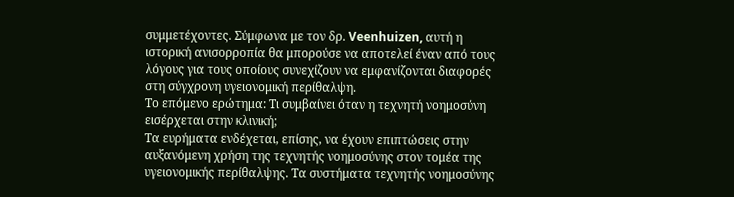συμμετέχοντες. Σύμφωνα με τον δρ. Veenhuizen, αυτή η ιστορική ανισορροπία θα μπορούσε να αποτελεί έναν από τους λόγους για τους οποίους συνεχίζουν να εμφανίζονται διαφορές στη σύγχρονη υγειονομική περίθαλψη.
Το επόμενο ερώτημα: Τι συμβαίνει όταν η τεχνητή νοημοσύνη εισέρχεται στην κλινική;
Τα ευρήματα ενδέχεται, επίσης, να έχουν επιπτώσεις στην αυξανόμενη χρήση της τεχνητής νοημοσύνης στον τομέα της υγειονομικής περίθαλψης. Τα συστήματα τεχνητής νοημοσύνης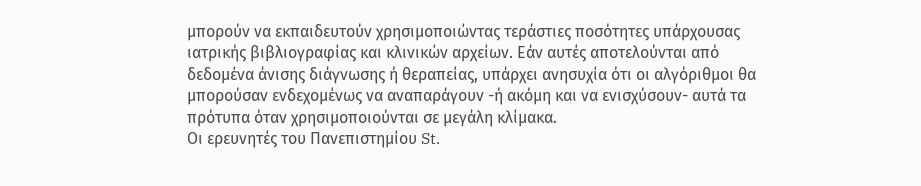μπορούν να εκπαιδευτούν χρησιμοποιώντας τεράστιες ποσότητες υπάρχουσας ιατρικής βιβλιογραφίας και κλινικών αρχείων. Εάν αυτές αποτελούνται από δεδομένα άνισης διάγνωσης ή θεραπείας, υπάρχει ανησυχία ότι οι αλγόριθμοι θα μπορούσαν ενδεχομένως να αναπαράγουν -ή ακόμη και να ενισχύσουν- αυτά τα πρότυπα όταν χρησιμοποιούνται σε μεγάλη κλίμακα.
Οι ερευνητές του Πανεπιστημίου St.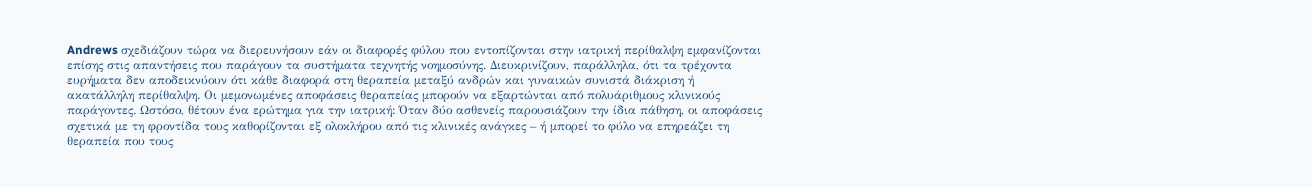Andrews σχεδιάζουν τώρα να διερευνήσουν εάν οι διαφορές φύλου που εντοπίζονται στην ιατρική περίθαλψη εμφανίζονται επίσης στις απαντήσεις που παράγουν τα συστήματα τεχνητής νοημοσύνης. Διευκρινίζουν, παράλληλα, ότι τα τρέχοντα ευρήματα δεν αποδεικνύουν ότι κάθε διαφορά στη θεραπεία μεταξύ ανδρών και γυναικών συνιστά διάκριση ή ακατάλληλη περίθαλψη. Οι μεμονωμένες αποφάσεις θεραπείας μπορούν να εξαρτώνται από πολυάριθμους κλινικούς παράγοντες. Ωστόσο, θέτουν ένα ερώτημα για την ιατρική: Όταν δύο ασθενείς παρουσιάζουν την ίδια πάθηση, οι αποφάσεις σχετικά με τη φροντίδα τους καθορίζονται εξ ολοκλήρου από τις κλινικές ανάγκες – ή μπορεί το φύλο να επηρεάζει τη θεραπεία που τους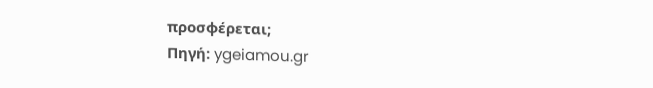προσφέρεται;
Πηγή: ygeiamou.gr